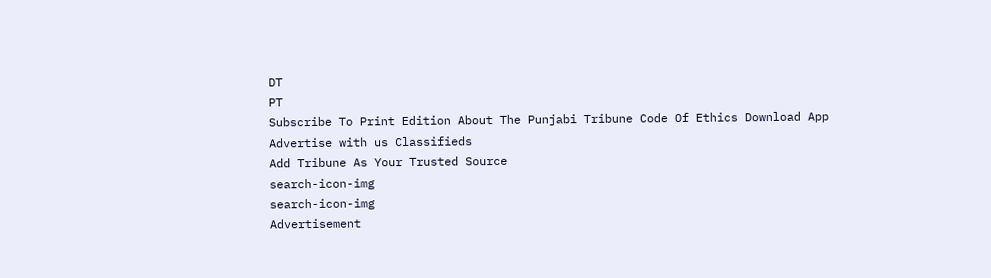DT
PT
Subscribe To Print Edition About The Punjabi Tribune Code Of Ethics Download App Advertise with us Classifieds
Add Tribune As Your Trusted Source
search-icon-img
search-icon-img
Advertisement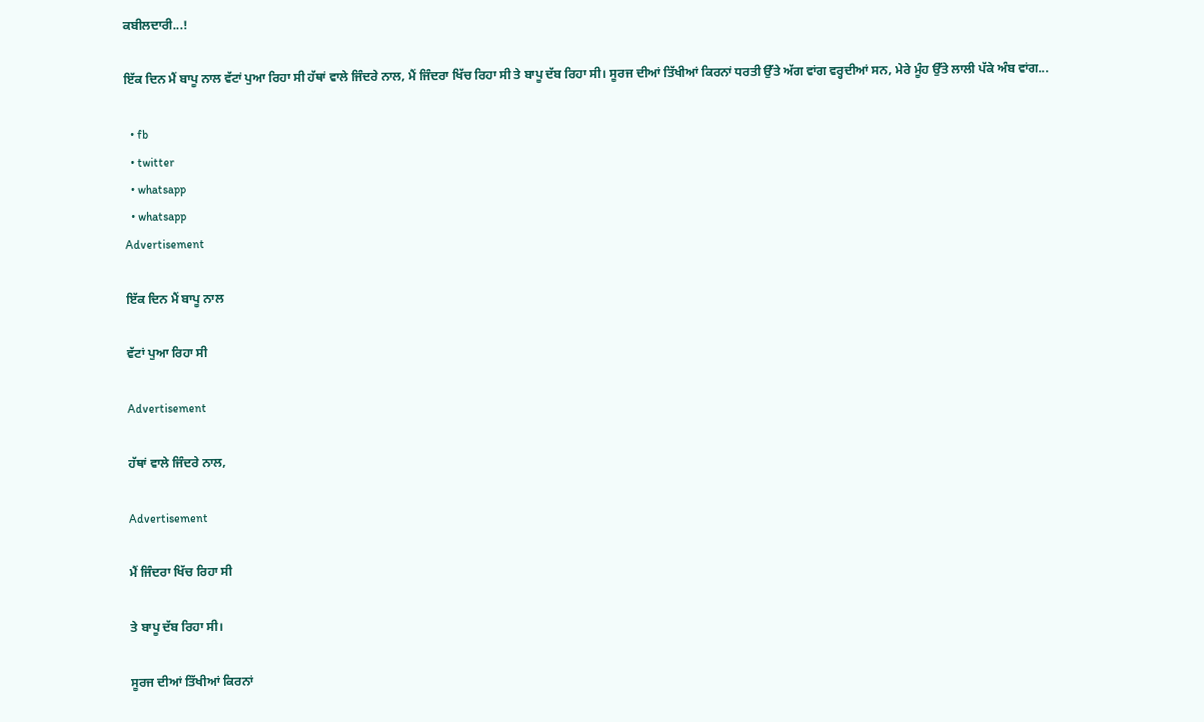ਕਬੀਲਦਾਰੀ...!

ਇੱਕ ਦਿਨ ਮੈਂ ਬਾਪੂ ਨਾਲ ਵੱਟਾਂ ਪੁਆ ਰਿਹਾ ਸੀ ਹੱਥਾਂ ਵਾਲੇ ਜਿੰਦਰੇ ਨਾਲ, ਮੈਂ ਜਿੰਦਰਾ ਖਿੱਚ ਰਿਹਾ ਸੀ ਤੇ ਬਾਪੂ ਦੱਬ ਰਿਹਾ ਸੀ। ਸੂਰਜ ਦੀਆਂ ਤਿੱਖੀਆਂ ਕਿਰਨਾਂ ਧਰਤੀ ਉੱਤੇ ਅੱਗ ਵਾਂਗ ਵਰ੍ਹਦੀਆਂ ਸਨ, ਮੇਰੇ ਮੂੰਹ ਉੱਤੇ ਲਾਲੀ ਪੱਕੇ ਅੰਬ ਵਾਂਗ...

  • fb
  • twitter
  • whatsapp
  • whatsapp
Advertisement

ਇੱਕ ਦਿਨ ਮੈਂ ਬਾਪੂ ਨਾਲ

ਵੱਟਾਂ ਪੁਆ ਰਿਹਾ ਸੀ

Advertisement

ਹੱਥਾਂ ਵਾਲੇ ਜਿੰਦਰੇ ਨਾਲ,

Advertisement

ਮੈਂ ਜਿੰਦਰਾ ਖਿੱਚ ਰਿਹਾ ਸੀ

ਤੇ ਬਾਪੂ ਦੱਬ ਰਿਹਾ ਸੀ।

ਸੂਰਜ ਦੀਆਂ ਤਿੱਖੀਆਂ ਕਿਰਨਾਂ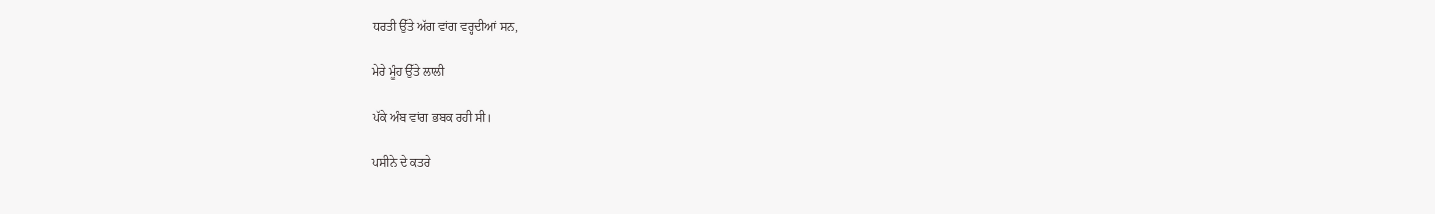ਧਰਤੀ ਉੱਤੇ ਅੱਗ ਵਾਂਗ ਵਰ੍ਹਦੀਆਂ ਸਨ,

ਮੇਰੇ ਮੂੰਹ ਉੱਤੇ ਲਾਲੀ

ਪੱਕੇ ਅੰਬ ਵਾਂਗ ਭਬਕ ਰਹੀ ਸੀ।

ਪਸੀਨੇ ਦੇ ਕਤਰੇ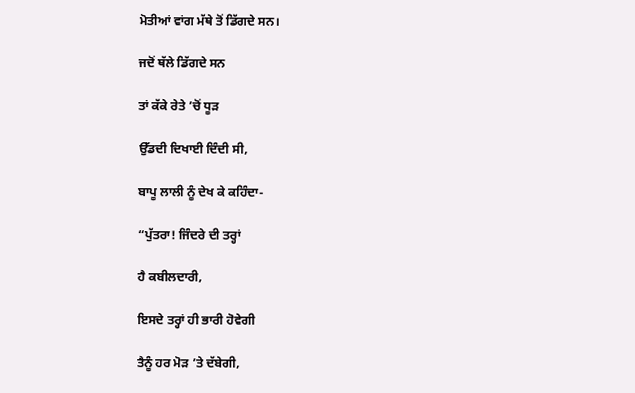ਮੋਤੀਆਂ ਵਾਂਗ ਮੱਥੇ ਤੋਂ ਡਿੱਗਦੇ ਸਨ।

ਜਦੋਂ ਥੱਲੇ ਡਿੱਗਦੇ ਸਨ

ਤਾਂ ਕੱਕੇ ਰੇਤੇ ’ਚੋਂ ਧੂੜ

ਉੱਡਦੀ ਦਿਖਾਈ ਦਿੰਦੀ ਸੀ,

ਬਾਪੂ ਲਾਲੀ ਨੂੰ ਦੇਖ ਕੇ ਕਹਿੰਦਾ-

“ਪੁੱਤਰਾ! ਜਿੰਦਰੇ ਦੀ ਤਰ੍ਹਾਂ

ਹੈ ਕਬੀਲਦਾਰੀ,

ਇਸਦੇ ਤਰ੍ਹਾਂ ਹੀ ਭਾਰੀ ਹੋਵੇਗੀ

ਤੈਨੂੰ ਹਰ ਮੋੜ ’ਤੇ ਦੱਬੇਗੀ,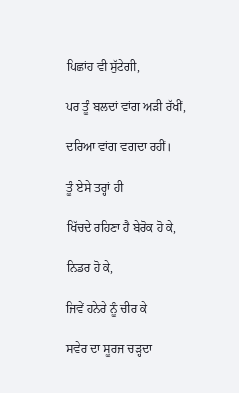ਪਿਛਾਂਹ ਵੀ ਸੁੱਟੇਗੀ,

ਪਰ ਤੂੰ ਬਲਦਾਂ ਵਾਂਗ ਅੜੀ ਰੱਖੀਂ,

ਦਰਿਆ ਵਾਂਗ ਵਗਦਾ ਰਹੀਂ।

ਤੂੰ ਏਸੇ ਤਰ੍ਹਾਂ ਹੀ

ਖਿੱਚਦੇ ਰਹਿਣਾ ਹੈ ਬੇਰੋਕ ਹੋ ਕੇ,

ਨਿਡਰ ਹੋ ਕੇ,

ਜਿਵੇਂ ਹਨੇਰੇ ਨੂੰ ਚੀਰ ਕੇ

ਸਵੇਰ ਦਾ ਸੂਰਜ ਚੜ੍ਹਦਾ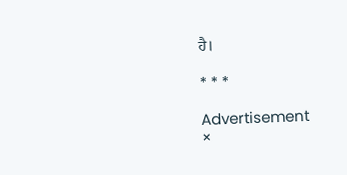ਹੈ।

* * *

Advertisement
×